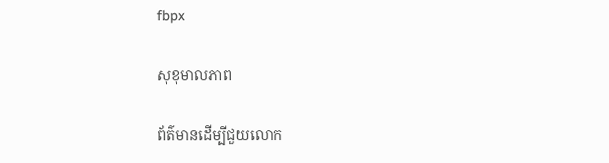fbpx

សុខុមាលភាព

ព័ត៌មានដើម្បីជួយលោក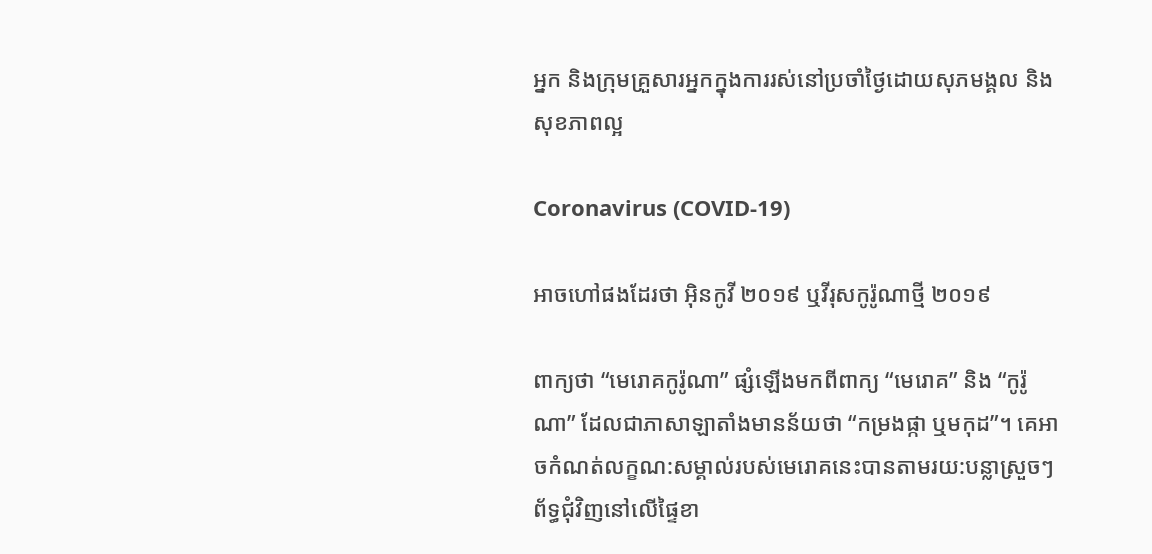អ្នក និងក្រុមគ្រួសារអ្នកក្នុងការរស់នៅប្រចាំថ្ងៃដោយសុភមង្គល និងសុខភាពល្អ

Coronavirus (COVID‑19)

អាចហៅផងដែរថា អ៊ិនកូវី ២០១៩ ឬវីរុសកូរ៉ូណាថ្មី ២០១៩

ពាក្យថា “មេរោគកូរ៉ូណា” ផ្សំឡើងមកពីពាក្យ “មេរោគ” និង “កូរ៉ូណា” ដែលជាភាសាឡាតាំងមានន័យថា “កម្រងផ្កា ឬមកុដ”។ គេអាចកំណត់លក្ខណ:សម្គាល់របស់មេរោគនេះបានតាមរយ:បន្លាស្រួចៗព័ទ្ធជុំវិញនៅលើផ្ទៃខា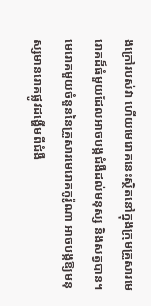ងក្រៅរបស់វា ហើយមេរោគនេះស្ថិតនៅក្នុងក្រុមគ្រួសារមេរោគដ៏ធំមួយដែលអាចបង្កជំងឺដល់មនុស្ស និងសត្វបាន។ មេរោគមួយចំនួននៃគ្រួសារមេរោគកូរ៉ូណា អាចបង្កឱ្យមនុស្សមានរោគផ្លូវដង្ហើមពីជំងឺ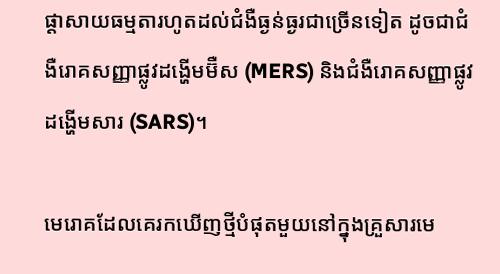ផ្ដាសាយធម្មតារហូតដល់ជំងឺធ្ងន់ធ្ងរជាច្រើនទៀត ដូចជាជំងឺរោគសញ្ញាផ្លូវដង្ហើមម៊ឺស (MERS) និងជំងឺរោគសញ្ញាផ្លូវដង្ហើមសារ (SARS)។

មេរោគដែលគេរកឃើញថ្មីបំផុតមួយនៅក្នុងគ្រួសារមេ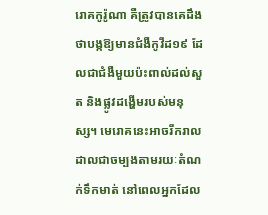រោគកូរ៉ូណា គឺត្រូវបានគេដឹងថាបង្កឱ្យមានជំងឺកូវីដ១៩ ដែលជាជំងឺមួយប៉ះពាល់ដល់សួត និងផ្លូវដង្ហើមរបស់មនុស្ស។ មេរោគនេះអាចរីករាលដាលជាចម្បងតាមរយៈតំណក់ទឹកមាត់ នៅពេលអ្នកដែល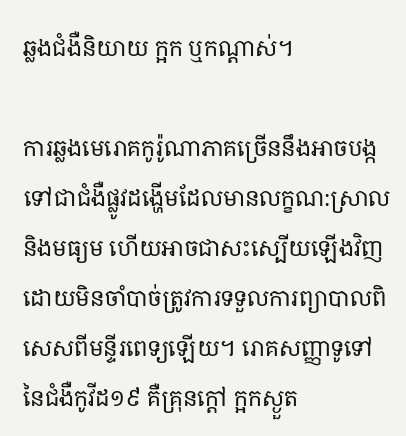ឆ្លងជំងឺនិយាយ ក្អក ឬកណ្ដាស់។

ការឆ្លងមេរោគកូរ៉ូណាភាគច្រើននឹងអាចបង្កទៅជាជំងឺផ្លូវដង្ហើមដែលមានលក្ខណ:ស្រាល និងមធ្យម ហើយអាចជាសះស្បើយឡើងវិញដោយមិនចាំបាច់ត្រូវការទទួលការព្យាបាលពិសេសពីមន្ទីរពេទ្យឡើយ។ រោគសញ្ញាទូទៅនៃជំងឺកូវីដ១៩ គឺគ្រុនក្តៅ ក្អកស្ងួត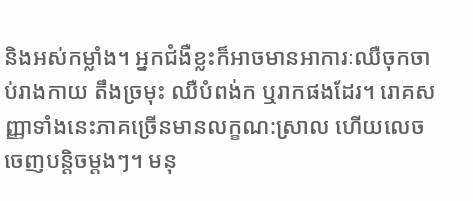និងអស់កម្លាំង។ អ្នកជំងឺខ្លះក៏អាចមានអាការៈឈឺចុកចាប់រាងកាយ តឹងច្រមុះ ឈឺបំពង់ក ឬរាកផងដែរ។ រោគសញ្ញាទាំងនេះភាគច្រើនមានលក្ខណ:ស្រាល ហើយលេចចេញបន្តិចម្តងៗ។ មនុ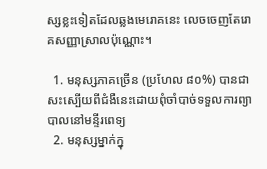ស្សខ្លះទៀតដែលឆ្លងមេរោគនេះ លេចចេញតែរោគសញ្ញាស្រាលប៉ុណ្ណោះ។

  1. មនុស្សភាគច្រើន (ប្រហែល ៨០%) បានជាសះស្បើយពីជំងឺនេះដោយពុំចាំបាច់ទទួលការព្យាបាលនៅមន្ទីរពេទ្យ
  2. មនុស្សម្នាក់ក្នុ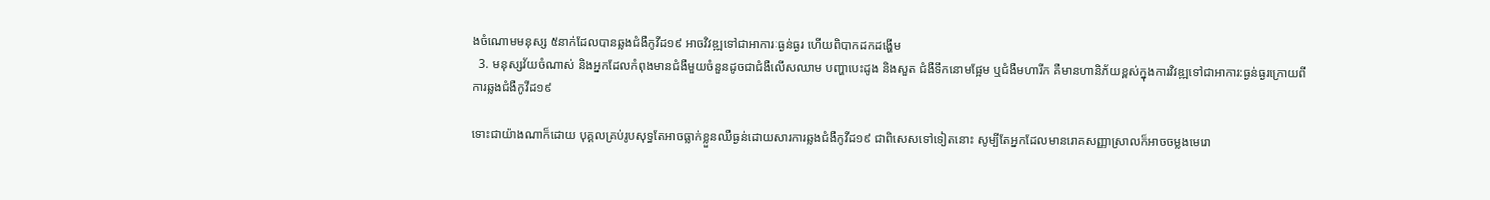ងចំណោមមនុស្ស ៥នាក់ដែលបានឆ្លងជំងឺកូវីដ១៩ អាចវិវឌ្ឍទៅជាអាការៈធ្ងន់ធ្ងរ ហើយពិបាកដកដង្ហើម
  3. មនុស្សវ័យចំណាស់ និងអ្នកដែលកំពុងមានជំងឺមួយចំនួនដូចជាជំងឺលើសឈាម បញ្ហាបេះដូង និងសួត ជំងឺទឹកនោមផ្អែម ឬជំងឺមហារីក គឺមានហានិភ័យខ្ពស់ក្នុងការវិវឌ្ឍទៅជាអាការ:ធ្ងន់ធ្ងរក្រោយពីការឆ្លងជំងឺកូវីដ១៩

ទោះជាយ៉ាងណាក៏ដោយ បុគ្គលគ្រប់រូបសុទ្ធតែអាចធ្លាក់ខ្លួនឈឺធ្ងន់ដោយសារការឆ្លងជំងឺកូវីដ១៩ ជាពិសេសទៅទៀតនោះ សូម្បីតែអ្នកដែលមានរោគសញ្ញាស្រាលក៏អាចចម្លងមេរោ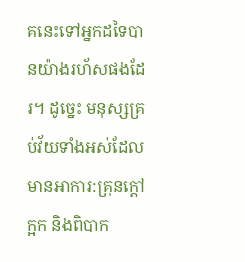គនេះទៅអ្នកដទៃបានយ៉ាងរហ័សផងដែរ។ ដូច្នេះ មនុស្សគ្រប់វ័យទាំងអស់ដែលមានអាការ:គ្រុនក្តៅ ក្អក និងពិបាក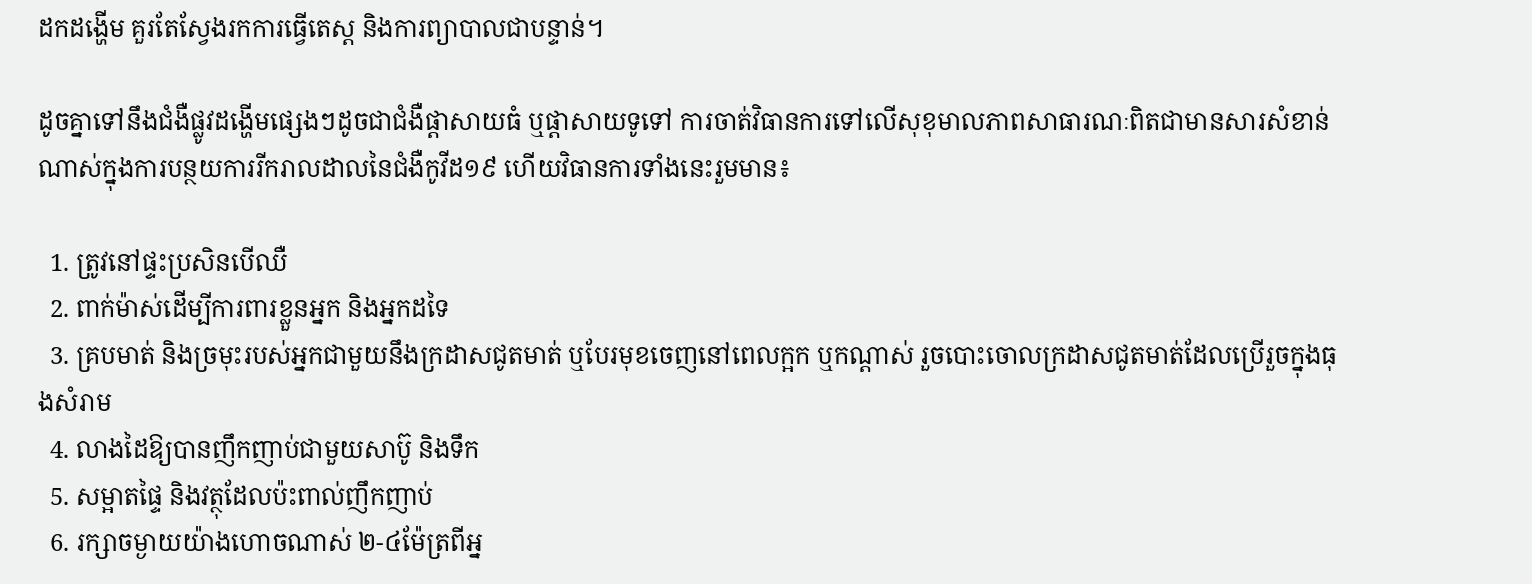ដកដង្ហើម គួរតែស្វែងរកការធ្វើតេស្ដ និងការព្យាបាលជាបន្ទាន់។

ដូចគ្នាទៅនឹងជំងឺផ្លូវដង្ហើមផ្សេងៗដូចជាជំងឺផ្ដាសាយធំ ឬផ្ដាសាយទូទៅ ការចាត់វិធានការទៅលើសុខុមាលភាពសាធារណៈពិតជាមានសារសំខាន់ណាស់ក្នុងការបន្ថយការរីករាលដាលនៃជំងឺកូវីដ១៩ ហើយវិធានការទាំងនេះរួមមាន៖

  1. ត្រូវនៅផ្ទះប្រសិនបើឈឺ
  2. ពាក់ម៉ាស់ដើម្បីការពារខ្លួនអ្នក និងអ្នកដទៃ
  3. គ្របមាត់ និងច្រមុះរបស់អ្នកជាមួយនឹងក្រដាសជូតមាត់ ឬបែរមុខចេញនៅពេលក្អក ឬកណ្ដាស់ រួចបោះចោលក្រដាសជូតមាត់ដែលប្រើរួចក្នុងធុងសំរាម
  4. លាងដៃឱ្យបានញឹកញាប់ជាមួយសាប៊ូ និងទឹក
  5. សម្អាតផ្ទៃ និងវត្ថុដែលប៉ះពាល់ញឹកញាប់
  6. រក្សាចម្ងាយយ៉ាងហោចណាស់ ២-៤ម៉ែត្រពីអ្ន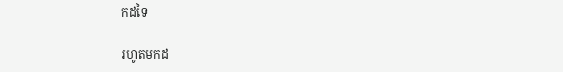កដទៃ

រហូតមកដ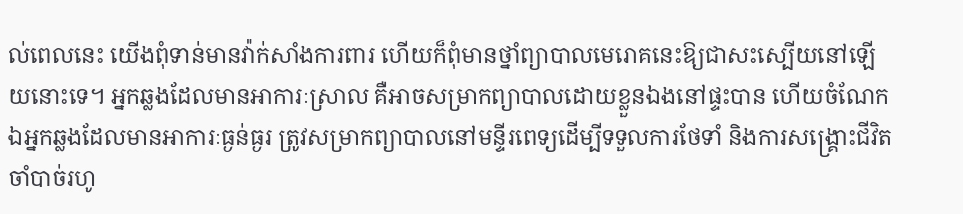ល់ពេលនេះ យើងពុំទាន់មានវ៉ាក់សាំងការពារ ហើយក៏ពុំមានថ្នាំព្យាបាលមេរោគនេះឱ្យជាសះស្បើយនៅឡើយនោះទេ។ អ្នកឆ្លងដែលមានអាការៈស្រាល គឺអាចសម្រាកព្យាបាលដោយខ្លួនឯងនៅផ្ទះបាន ហើយចំណែកឯអ្នកឆ្លងដែលមានអាការៈធ្ងន់ធ្ងរ ត្រូវសម្រាកព្យាបាលនៅមន្ទីរពេទ្យដើម្បីទទួលការថែទាំ និងការសង្គ្រោះជីវិតចាំបាច់រហូ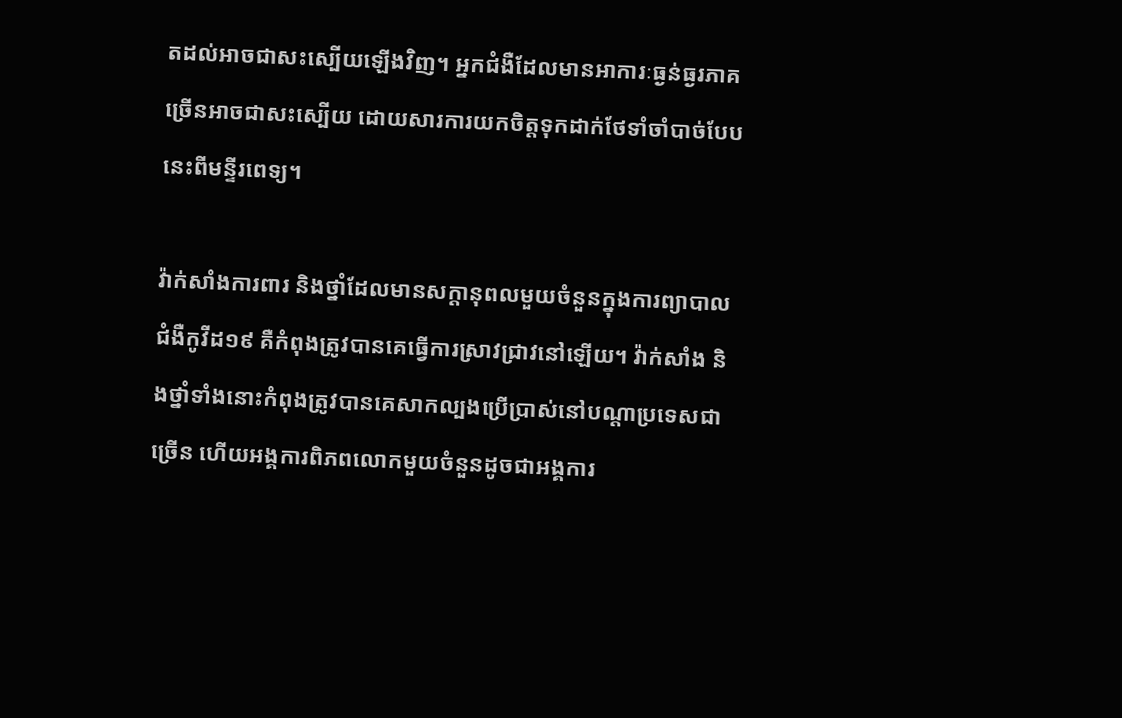តដល់អាចជាសះស្បើយឡើងវិញ។ អ្នកជំងឺដែលមានអាការៈធ្ងន់ធ្ងរភាគច្រើនអាចជាសះស្បើយ ដោយសារការយកចិត្តទុកដាក់ថែទាំចាំបាច់បែបនេះពីមន្ទីរពេទ្យ។

វ៉ាក់សាំងការពារ និងថ្នាំដែលមានសក្ដានុពលមួយចំនួនក្នុងការព្យាបាលជំងឺកូវីដ១៩ គឺកំពុងត្រូវបានគេធ្វើការស្រាវជ្រាវនៅឡើយ។ វ៉ាក់សាំង និងថ្នាំទាំងនោះកំពុងត្រូវបានគេសាកល្បងប្រើប្រាស់នៅបណ្តាប្រទេសជាច្រើន ហើយអង្គការពិភពលោកមួយចំនួនដូចជាអង្គការ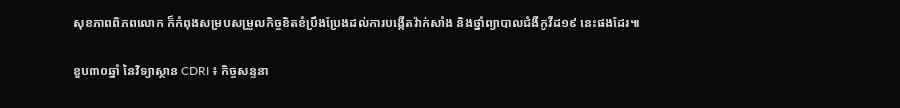សុខភាពពិភពលោក ក៏កំពុងសម្របសម្រួលកិច្ចខិតខំប្រឹងប្រែងដល់ការបង្កើតវ៉ាក់សាំង និងថ្នាំព្យាបាលជំងឺកូវីដ១៩ នេះផងដែរ៕

ខួប៣០ឆ្នាំ នៃវិទ្យាស្ថាន CDRI ៖ កិច្ចសន្ទនា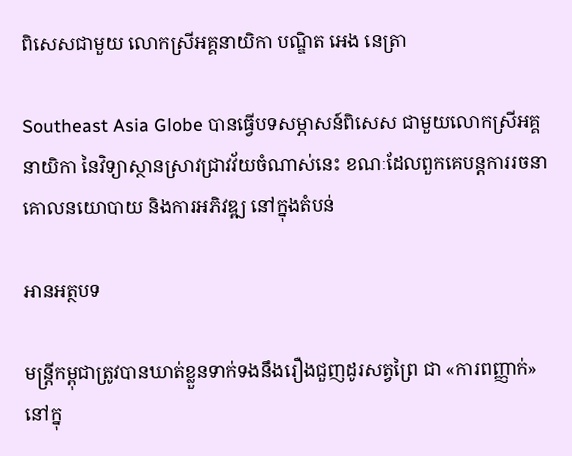ពិសេសជាមួយ លោកស្រីអគ្គនាយិកា បណ្ឌិត អេង នេត្រា

Southeast Asia Globe បានធ្វើបទសម្ភាសន៍ពិសេស ជាមួយលោកស្រីអគ្គនាយិកា នៃវិទ្យាស្ថានស្រាវជ្រាវវ័យចំណាស់នេះ ខណៈដែលពួកគេបន្តការរចនាគោលនយោបាយ និងការអភិវឌ្ឍ នៅក្នុងតំបន់

អានអត្ថបទ

មន្ត្រីកម្ពុជាត្រូវបានឃាត់ខ្លួនទាក់ទងនឹងរឿងជួញដូរសត្វព្រៃ ជា «ការពញ្ញាក់» នៅក្នុ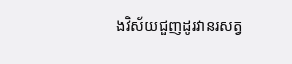ងវិស័យជួញដូរវានរសត្វ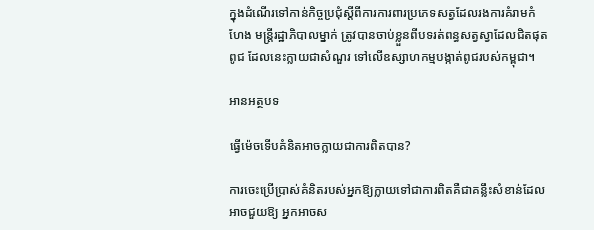ក្នុងដំណើរទៅកាន់កិច្ចប្រជុំស្តីពីការការពារប្រភេទសត្វដែលរងការគំរាមកំហែង មន្ត្រីរដ្ឋាភិបាលម្នាក់ ត្រូវបានចាប់ខ្លួនពីបទរត់ពន្ធសត្វស្វាដែលជិតផុតពូជ ដែលនេះក្លាយជាសំណួរ ទៅលើឧស្សាហកម្មបង្កាត់ពូជរបស់កម្ពុជា។

អានអត្ថបទ

ធើ្វម៉េចទើបគំនិតអាចក្លាយជាការពិតបាន?

ការចេះប្រើប្រាស់គំនិតរបស់អ្នកឱ្យក្លាយទៅជាការពិតគឺជាគន្លឹះសំខាន់ដែលអាចជួយឱ្យ អ្នកអាចស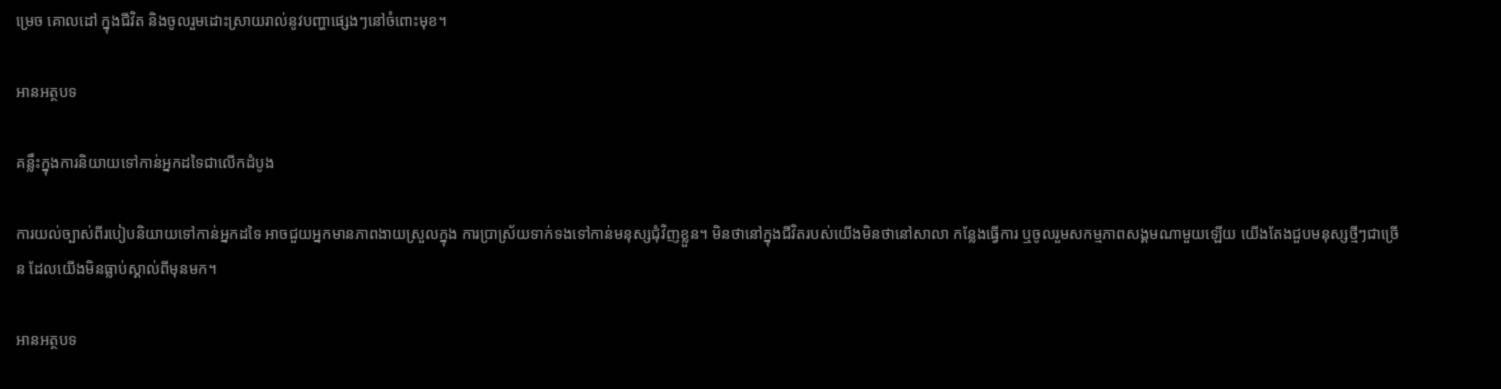ម្រេច គោលដៅ ក្នុងជីវិត និងចូលរួមដោះស្រាយរាល់នូវបញ្ហាផ្សេងៗនៅចំពោះមុខ។

អានអត្ថបទ

គន្លឹះក្នុងការនិយាយទៅកាន់អ្នកដទៃជាលើកដំបូង

ការយល់ច្បាស់ពីរបៀបនិយាយទៅកាន់អ្នកដទៃ អាចជួយអ្នកមានភាពងាយស្រួលក្នុង ការប្រាស្រ័យទាក់ទងទៅកាន់មនុស្សជុំវិញខ្លួន។ មិនថានៅក្នុងជីវិតរបស់យើងមិនថានៅសាលា កន្លែងធ្វើការ ឬចូលរួមសកម្មភាពសង្គមណាមួយឡើយ យើងតែងជួបមនុស្សថ្មីៗជាច្រើន ដែលយើងមិនធ្លាប់ស្គាល់ពីមុនមក។

អានអត្ថបទ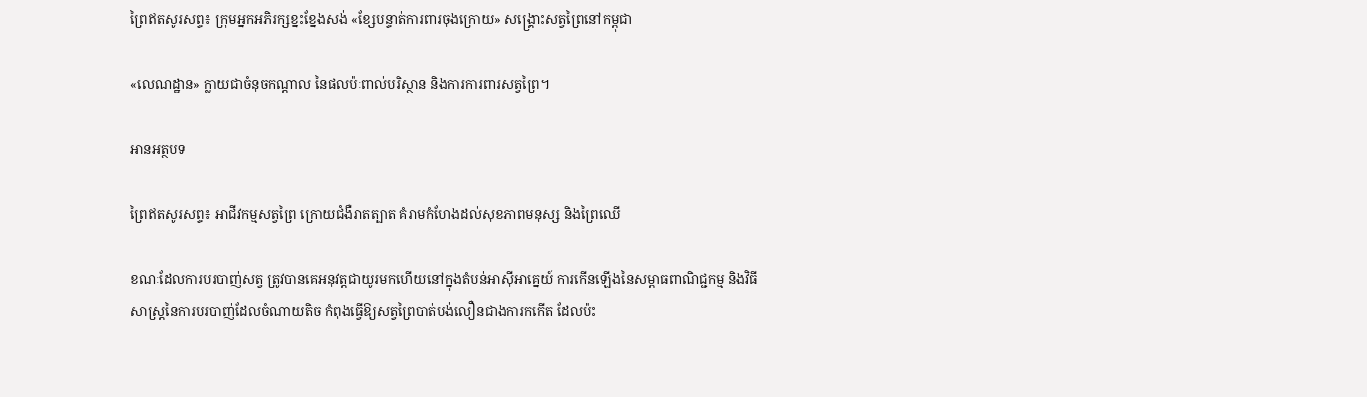ព្រៃឥតសូរសព្ទ៖ ក្រុមអ្នកអភិរក្សខ្នះខ្នែងសង់ «ខ្សែបន្ទាត់ការពារចុងក្រោយ» សង្គ្រោះសត្វព្រៃនៅកម្ពុជា

«លេណដ្ឋាន» ក្លាយជាចំនុចកណ្ដាល នៃផលប៉ៈពាល់បរិស្ថាន និងការការពារសត្វព្រៃ។

អានអត្ថបទ

ព្រៃឥតសូរសព្ទ៖ អាជីវកម្មសត្វព្រៃ ក្រោយជំងឺរាតត្បាត គំរាមកំហែងដល់សុខភាពមនុស្ស និងព្រៃឈើ

ខណៈដែលការបរបាញ់សត្វ ត្រូវបានគេអនុវត្តជាយូរមកហើយនៅក្នុងតំបន់អាស៊ីអាគ្នេយ៍ ការកើនឡើងនៃសម្ពាធពាណិជ្ជកម្ម និងវិធីសាស្រ្តនៃការបរបាញ់ដែលចំណាយតិច កំពុងធ្វើឱ្យសត្វព្រៃបាត់បង់លឿនជាងការកកើត ដែលប៉ះ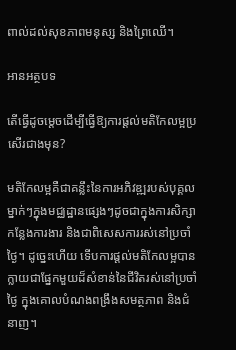ពាល់ដល់សុខភាពមនុស្ស និងព្រៃឈើ។

អានអត្ថបទ

តើធ្វើដូចម្តេចដើម្បីធ្វើឱ្យការផ្តល់មតិកែលម្អប្រសើរជាងមុន?

មតិកែលម្អគឺជាគន្លឹះនៃការអភិវឌ្ឍរបស់បុគ្គលម្នាក់ៗក្នុងមជ្ឈដ្ឋានផ្សេងៗដូចជាក្នុងការសិក្សា កន្លែងការងារ និងជាពិសេសការរស់នៅប្រចាំថ្ងៃ។ ដូច្នេះហើយ ទើបការផ្តល់មតិកែលម្អបានក្លាយជាផ្នែកមួយដ៏សំខាន់នៃជីវិតរស់នៅប្រចាំថ្ងៃ ក្នុងគោលបំណងពង្រឹងសមត្ថភាព និងជំនាញ។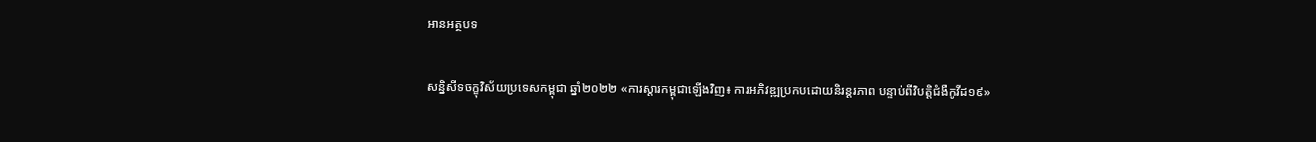អានអត្ថបទ

សន្និសីទចក្ខុវិស័យប្រទេសកម្ពុជា ឆ្នាំ២០២២ «ការស្តារកម្ពុជាឡើងវិញ៖ ការអភិវឌ្ឍប្រកបដោយនិរន្តរភាព បន្ទាប់ពីវិបត្តិជំងឺកូវីដ១៩»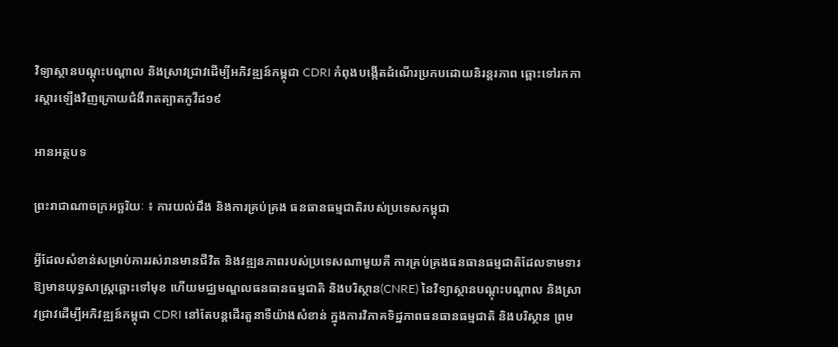វិទ្យាស្ថានបណ្តុះបណ្តាល និងស្រាវជ្រាវដើម្បីអភិវឌ្ឍន៍កម្ពុជា CDRI កំពុងបង្កើតដំណើរប្រកបដោយនិរន្តរភាព ឆ្ពោះទៅរកការស្តារឡើងវិញក្រោយជំងឺរាតត្បាតកូវីដ១៩

អានអត្ថបទ

ព្រះរាជាណាចក្រអច្ឆរិយៈ ៖ ការយល់ដឹង និងការគ្រប់គ្រង ធនធានធម្មជាតិរបស់ប្រទេសកម្ពុជា

អ្វីដែលសំខាន់សម្រាប់ការរស់រានមានជីវិត និងវឌ្ឍនភាពរបស់ប្រទេសណាមួយគឺ ការគ្រប់គ្រងធនធានធម្មជាតិដែលទាមទារឱ្យមានយុទ្ធសាស្ត្រឆ្ពោះទៅមុខ ហើយមជ្ឈមណ្ឌលធនធានធម្មជាតិ និងបរិស្ថាន(CNRE) នៃវិទ្យាស្ថានបណ្តុះបណ្តាល និងស្រាវជ្រាវដើម្បីអភិវឌ្ឍន៍កម្ពុជា CDRI នៅតែបន្តដើរតួនាទីយ៉ាងសំខាន់ ក្នុងការវិភាគទិដ្ឋភាពធនធានធម្មជាតិ និងបរិស្ថាន ព្រម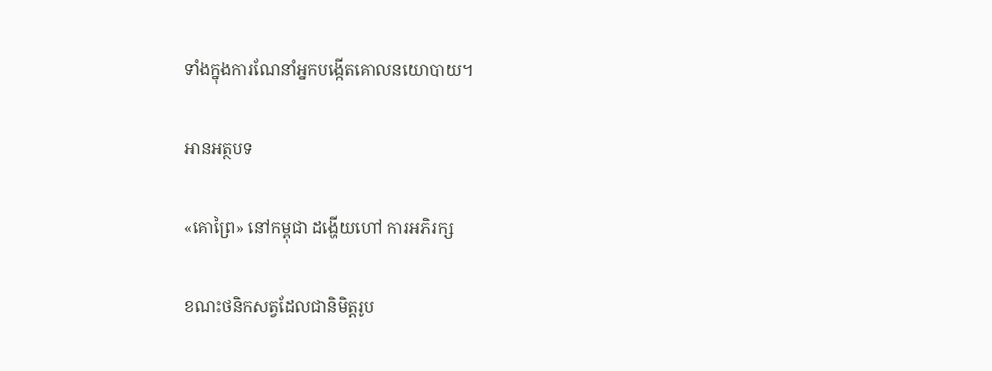ទាំងក្នុងការណែនាំអ្នកបង្កើតគោលនយោបាយ។

អានអត្ថបទ

«គោព្រៃ» នៅកម្ពុជា ដង្ហើយហៅ ការអភិរក្ស

ខណះថនិកសត្វដែលជានិមិត្តរូប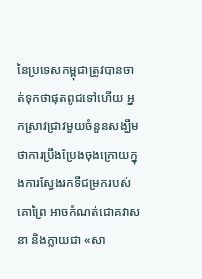នៃប្រទេសកម្ពុជាត្រូវបានចាត់ទុកថាផុតពូជទៅហើយ អ្នកស្រាវជ្រាវមួយចំនួនសង្ឃឹមថាការប្រឹងប្រែងចុងក្រោយក្នុងការស្វែងរកទីជម្រករបស់គោព្រៃ អាចកំណត់ជោគវាសនា និងក្លាយជា «សា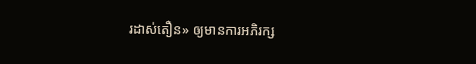រដាស់តឿន» ឲ្យមានការអភិរក្ស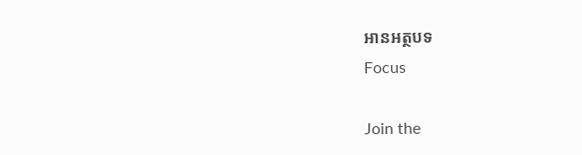អានអត្ថបទ
Focus

Join the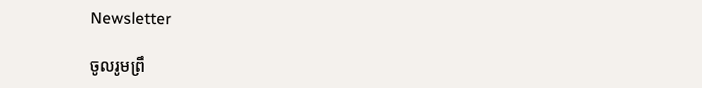Newsletter

ចូលរូមព្រឹ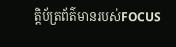ត្តិប័ត្រព័ត៌មានរបស់FOCUS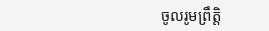ចូលរូមព្រឹត្តិ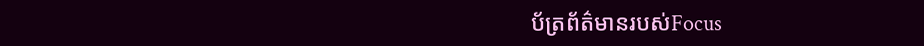ប័ត្រព័ត៌មានរបស់Focus